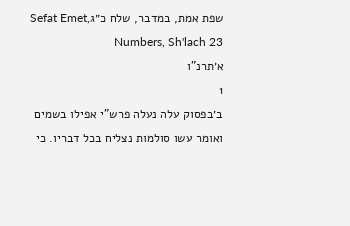שפת אמת, במדבר, שלח כ״גSefat Emet, Numbers, Sh'lach 23
א׳תרנ"ו
1
ב׳בפסוק עלה נעלה פרש"י אפילו בשמים ואומר עשו סולמות נצליח בכל דבריו. כי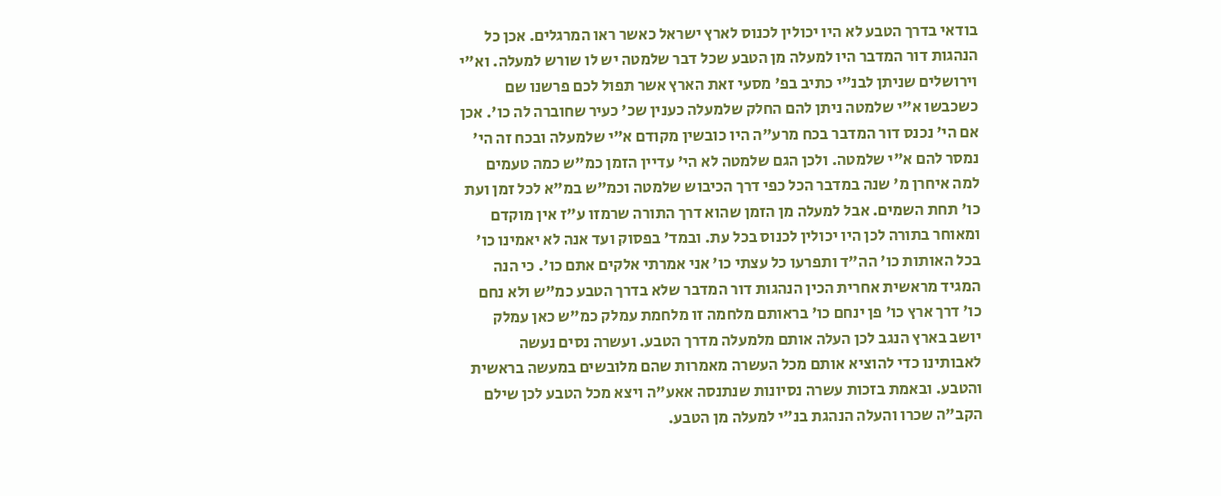בודאי בדרך הטבע לא היו יכולין לכנוס לארץ ישראל כאשר ראו המרגלים. אכן כל הנהגות דור המדבר היו למעלה מן הטבע שכל דבר שלמטה יש לו שורש למעלה. וא"י וירושלים שניתן לבנ"י כתיב בפ' מסעי זאת הארץ אשר תפול לכם פרשנו שם כשכבשו א"י שלמטה ניתן להם החלק שלמעלה כענין שכ' כעיר שחוברה לה כו'. אכן אם הי' נכנס דור המדבר בכח מרע"ה היו כובשין מקודם א"י שלמעלה ובכח זה הי' נמסר להם א"י שלמטה. ולכן הגם שלמטה לא הי' עדיין הזמן כמ"ש כמה טעמים למה איחרן מ' שנה במדבר הכל כפי דרך הכיבוש שלמטה וכמ"ש במ"א לכל זמן ועת כו' תחת השמים. אבל למעלה מן הזמן שהוא דרך התורה שרמזו ע"ז אין מוקדם ומאוחר בתורה לכן היו יכולין לכנוס בכל עת. ובמד' בפסוק ועד אנה לא יאמינו כו' בכל האותות כו' הה"ד ותפרעו כל עצתי כו' אני אמרתי אלקים אתם כו'. כי הנה המגיד מראשית אחרית הכין הנהגות דור המדבר שלא בדרך הטבע כמ"ש ולא נחם כו' דרך ארץ כו' פן ינחם כו' בראותם מלחמה זו מלחמת עמלק כמ"ש כאן עמלק יושב בארץ הנגב לכן העלה אותם מלמעלה מדרך הטבע. ועשרה נסים נעשה לאבותינו כדי להוציא אותם מכל העשרה מאמרות שהם מלובשים במעשה בראשית והטבע. ובאמת בזכות עשרה נסיונות שנתנסה אאע"ה ויצא מכל הטבע לכן שילם הקב"ה שכרו והעלה הנהגת בנ"י למעלה מן הטבע.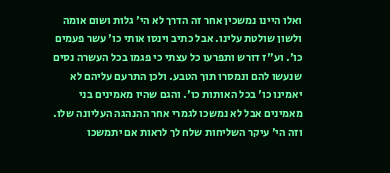ואלו היינו נמשכין אחר זה הדרך לא הי' גלות ושום אומה ולשון שולטת עלינו. אבל כתיב וינסו אותי כו' עשר פעמים כו'. וע"ז דורש ותפרעו כל עצתי כי פגמו בכל העשרה נסים שנעשו להם ונמסרו תוך הטבע. ולכן התרעם עליהם לא יאמינו כו' בכל האותות כו'. והגם שהיו מאמינים בני מאמינים אבל לא נמשכו לגמרי אחר ההנהגה העליונה שלו. וזה הי' עיקר השליחות שלח לך לראות אם יתמשכו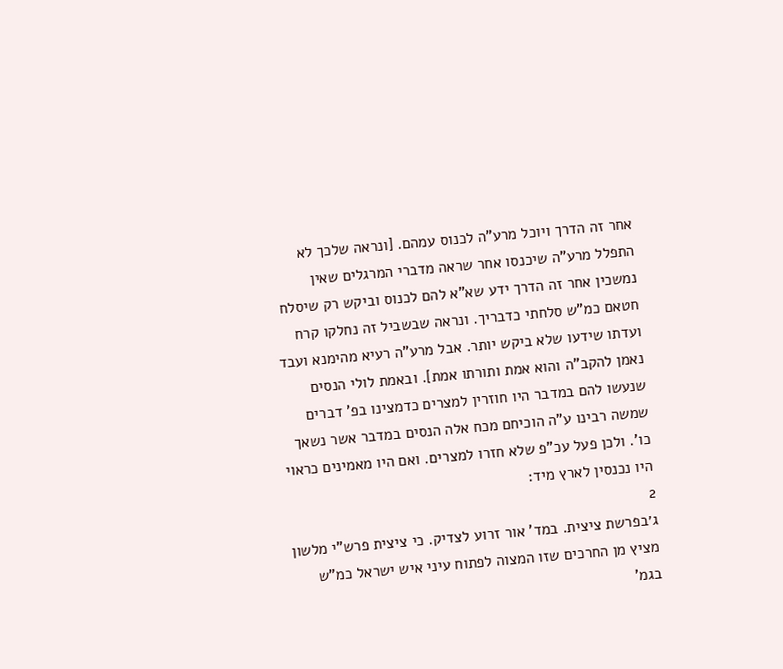אחר זה הדרך ויוכל מרע"ה לכנוס עמהם. [ונראה שלכך לא התפלל מרע"ה שיכנסו אחר שראה מדברי המרגלים שאין נמשכין אחר זה הדרך ידע שא"א להם לכנוס וביקש רק שיסלח חטאם כמ"ש סלחתי כדבריך. ונראה שבשביל זה נחלקו קרח ועדתו שידעו שלא ביקש יותר. אבל מרע"ה רעיא מהימנא ועבד נאמן להקב"ה והוא אמת ותורתו אמת]. ובאמת לולי הנסים שנעשו להם במדבר היו חוזרין למצרים כדמצינו בפ' דברים שמשה רבינו ע"ה הוכיחם מכח אלה הנסים במדבר אשר נשאך כו'. ולכן פעל עכ"פ שלא חזרו למצרים. ואם היו מאמינים כראוי היו נכנסין לארץ מיד:
2
ג׳בפרשת ציצית. במד' אור זרוע לצדיק. כי ציצית פרש"י מלשון מציץ מן החרכים שזו המצוה לפתוח עיני איש ישראל כמ"ש בגמ'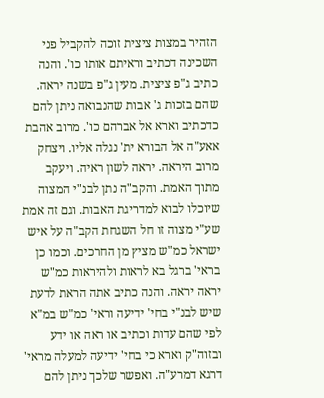הזהיר במצות ציצית זוכה להקביל פני השכינה דכתיב וראיתם אותו כו'. והנה כתיב ג"פ ציצית. מעין ג"פ בשנה יראה. שהם בזכות ג' אבות שהנבואה ניתן להם כדכתיב וארא אל אברהם כו'. מרוב אהבת אאע"ה אל הבורא ית' נגלה אליו. ויצחק מרוב היראה. יראה לשון ראיה. ויעקב מתוך האמת. והקב"ה נתן לבנ"י המצוה שיוכלו לבוא למדריגת האבות. וגם זה אמת שע"י מצוה זו חל השגחת הקב"ה על איש ישראל כמ"ש מציץ מן החרכים. וכמו כן בראי' ברגל בא לראות ולהיראות כמ"ש יראה יראה. והנה כתיב אתה הראת לדעת שיש לבנ"י בחי' ידיעה וראי' כמ"ש במ"א לפי שהם עדות וכתיב או ראה או ידע ובזוה"ק וארא כי בחי' ידיעה למעלה מראי' דרגא דמרע"ה. ואפשר שלכך ניתן להם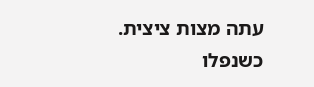עתה מצות ציצית. כשנפלו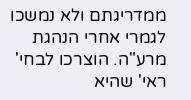ממדריגתם ולא נמשכו לגמרי אחרי הנהגת מרע"ה. הוצרכו לבחי' ראי' שהיא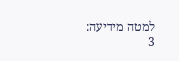למטה מידיעה:
3